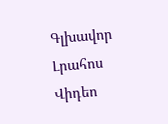Գլխավոր Լրահոս Վիդեո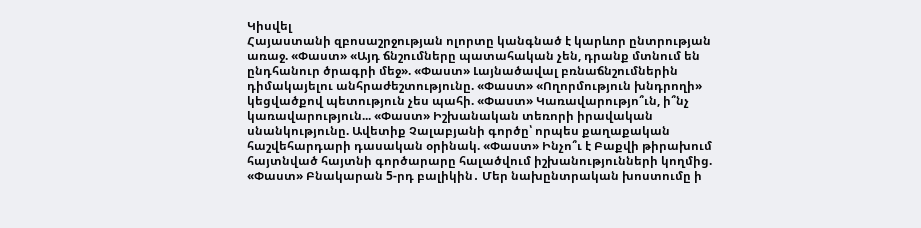Կիսվել
Հայաստանի զբոսաշրջության ոլորտը կանգնած է կարևոր ընտրության առաջ. «Փաստ» «Այդ ճնշումները պատահական չեն, դրանք մտնում են ընդհանուր ծրագրի մեջ». «Փաստ» Լայնածավալ բռնաճնշումներին դիմակայելու անհրաժեշտությունը. «Փաստ» «Ողորմություն խնդրողի» կեցվածքով պետություն չես պահի. «Փաստ» Կառավարությո՞ւն, ի՞նչ կառավարություն... «Փաստ» Իշխանական տեռորի իրավական սնանկությունը. Ավետիք Չալաբյանի գործը՝ որպես քաղաքական հաշվեհարդարի դասական օրինակ. «Փաստ» Ինչո՞ւ է Բաքվի թիրախում հայտնված հայտնի գործարարը հալածվում իշխանությունների կողմից. «Փաստ» Բնակարան 5-րդ բալիկին․ Մեր նախընտրական խոստումը ի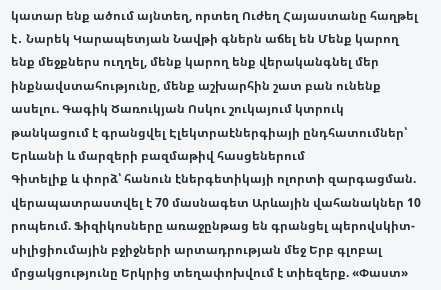կատար ենք ածում այնտեղ, որտեղ Ուժեղ Հայաստանը հաղթել է․ Նարեկ Կարապետյան Նավթի գներն աճել են Մենք կարող ենք մեջքներս ուղղել, մենք կարող ենք վերականգնել մեր ինքնավստահությունը, մենք աշխարհին շատ բան ունենք ասելու. Գագիկ Ծառուկյան Ոսկու շուկայում կտրուկ թանկացում է գրանցվել Էլեկտրաէներգիայի ընդհատումներ՝ Երևանի և մարզերի բազմաթիվ հասցեներում
Գիտելիք և փորձ՝ հանուն էներգետիկայի ոլորտի զարգացման. վերապատրաստվել է 70 մասնագետ Արևային վահանակներ 10 րոպեում. Ֆիզիկոսները առաջընթաց են գրանցել պերովսկիտ-սիլիցիումային բջիջների արտադրության մեջ Երբ գլոբալ մրցակցությունը Երկրից տեղափոխվում է տիեզերք. «Փաստ»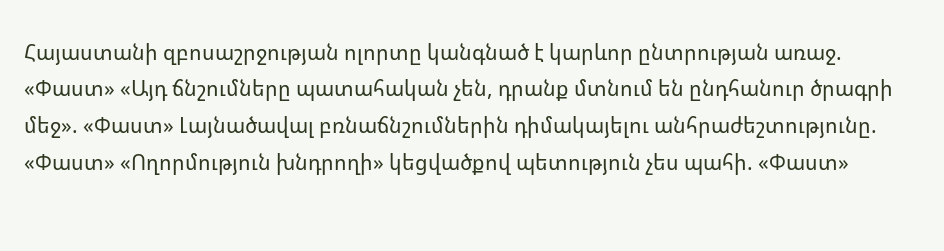Հայաստանի զբոսաշրջության ոլորտը կանգնած է կարևոր ընտրության առաջ. «Փաստ» «Այդ ճնշումները պատահական չեն, դրանք մտնում են ընդհանուր ծրագրի մեջ». «Փաստ» Լայնածավալ բռնաճնշումներին դիմակայելու անհրաժեշտությունը. «Փաստ» «Ողորմություն խնդրողի» կեցվածքով պետություն չես պահի. «Փաստ»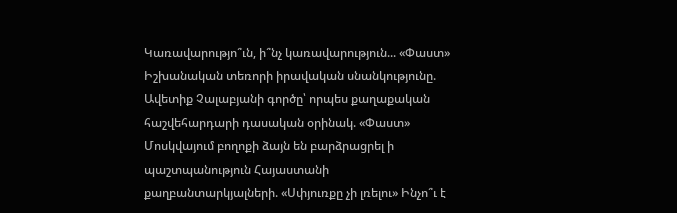Կառավարությո՞ւն, ի՞նչ կառավարություն... «Փաստ» Իշխանական տեռորի իրավական սնանկությունը. Ավետիք Չալաբյանի գործը՝ որպես քաղաքական հաշվեհարդարի դասական օրինակ. «Փաստ» Մոսկվայում բողոքի ձայն են բարձրացրել ի պաշտպանություն Հայաստանի քաղբանտարկյալների. «Սփյուռքը չի լռելու» Ինչո՞ւ է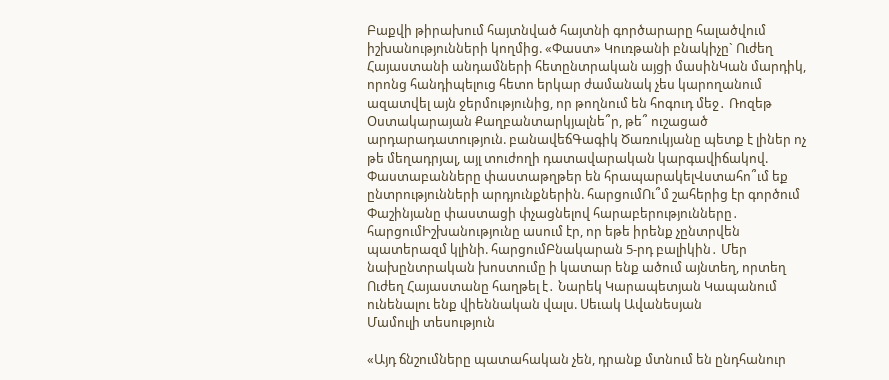Բաքվի թիրախում հայտնված հայտնի գործարարը հալածվում իշխանությունների կողմից. «Փաստ» Կուռթանի բնակիչը` Ուժեղ Հայաստանի անդամների հետընտրական այցի մասինԿան մարդիկ, որոնց հանդիպելուց հետո երկար ժամանակ չես կարողանում ազատվել այն ջերմությունից, որ թողնում են հոգուդ մեջ․ Ռոզեթ Օստակարայան Քաղբանտարկյալնե՞ր, թե՞ ուշացած արդարադատություն. բանավեճԳագիկ Ծառուկյանը պետք է լիներ ոչ թե մեղադրյալ, այլ տուժողի դատավարական կարգավիճակով. Փաստաբանները փաստաթղթեր են հրապարակելՎստահո՞ւմ եք ընտրությունների արդյունքներին. հարցումՈւ՞մ շահերից էր գործում Փաշինյանը փաստացի փչացնելով հարաբերությունները․ հարցումԻշխանությունը ասում էր, որ եթե իրենք չընտրվեն պատերազմ կլինի. հարցումԲնակարան 5-րդ բալիկին․ Մեր նախընտրական խոստումը ի կատար ենք ածում այնտեղ, որտեղ Ուժեղ Հայաստանը հաղթել է․ Նարեկ Կարապետյան Կապանում ունենալու ենք վիեննական վալս. Սեւակ Ավանեսյան
Մամուլի տեսություն

«Այդ ճնշումները պատահական չեն, դրանք մտնում են ընդհանուր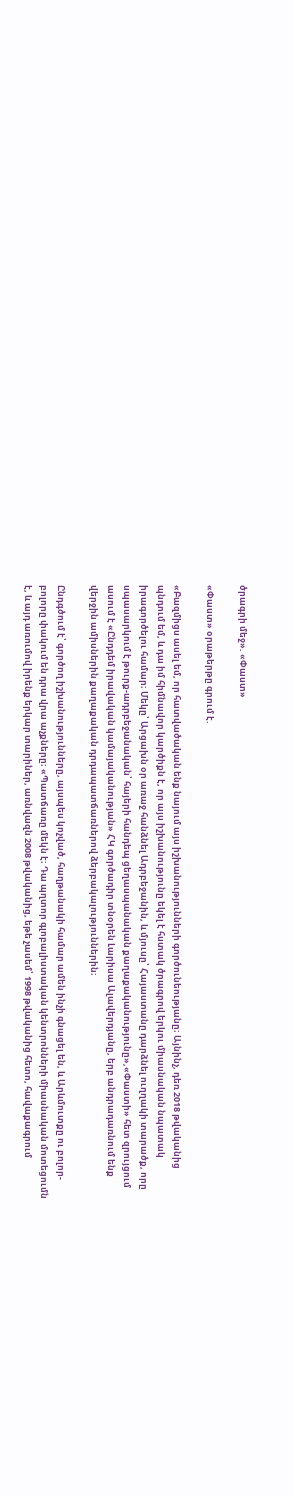ծրագրի մեջ». «Փաստ»

«Փաստ» օրաթերթը գրում է.

«Բազմիցս ասել եմ, որ հատվածական ենք նայում այս իշխանությունների գործունեությանը։ Այնինչ, դեռ 2018 թվականից պնդում եմ, և դա իմ հիմնավոր կարծիքն է, որ այս իշխանությունը եկել է հստակ ծրագրով երկու միասնական նպատակ իրագործելու համար։ Մեկը՝ Արցախն օր առաջ հանձնել Ադրբեջանին, և մյուսը՝ Հայաստանը դարձնել ուղղակի տարածք, որը սպասարկում է թուրք-ադրբեջանական՝ հայերի հանդեպ ցեղասպանական քաղաքականությունը»,«Փաստի» հետ զրույցում ասում է «Ընդդեմ իրավական կամայականության» ՀԿ գործադիր տնօրեն Լարիսա Ալավերդյանը, երբ անդրադառնում ենք վերջին ամիսներին քաղաքական դրդապատճառներով ձերբակալություններին։

Ընդգծում է՝ գործող իշխանությունները, այսպես կոչված, հաղթանակի համար ամեն ինչի գնացել են, և Արևմուտքը ու բոլոր-բոլորը փակում են դրա վրա աչքները։ «Պատճառը մեկն է։ Դա պղտոր գլոբալիստական կենտրոնների միասնական մոտեցումն է, և այդ առումով իրենք երկար տարիներ, առնվազն 2008 թվականից, եթե չասեմ՝ 1998 թվականից հետո, հավաքագրում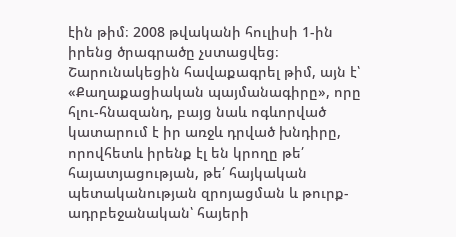էին թիմ։ 2008 թվականի հուլիսի 1-ին իրենց ծրագրածը չստացվեց։ Շարունակեցին հավաքագրել թիմ, այն է՝ «Քաղաքացիական պայմանագիրը», որը հլու-հնազանդ, բայց նաև ոգևորված կատարում է իր առջև դրված խնդիրը, որովհետև իրենք էլ են կրողը թե՛ հայատյացության, թե՛ հայկական պետականության զրոյացման և թուրք-ադրբեջանական՝ հայերի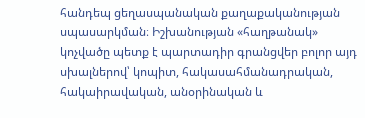հանդեպ ցեղասպանական քաղաքականության սպասարկման։ Իշխանության «հաղթանակ» կոչվածը պետք է պարտադիր գրանցվեր բոլոր այդ սխալներով՝ կոպիտ, հակասահմանադրական, հակաիրավական, անօրինական և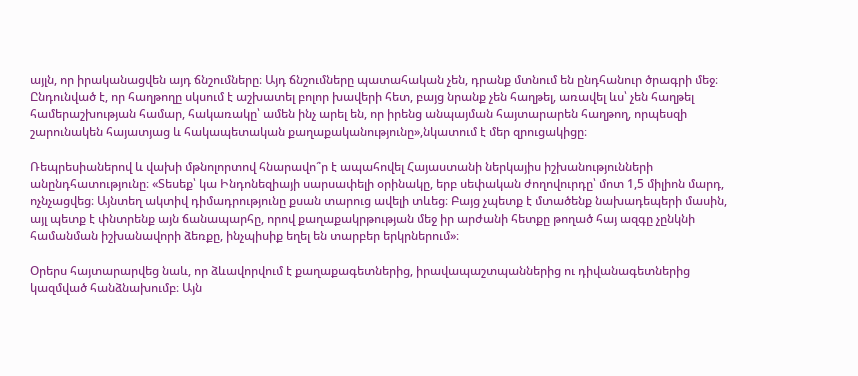այլն, որ իրականացվեն այդ ճնշումները։ Այդ ճնշումները պատահական չեն, դրանք մտնում են ընդհանուր ծրագրի մեջ։ Ընդունված է, որ հաղթողը սկսում է աշխատել բոլոր խավերի հետ, բայց նրանք չեն հաղթել, առավել ևս՝ չեն հաղթել համերաշխության համար, հակառակը՝ ամեն ինչ արել են, որ իրենց անպայման հայտարարեն հաղթող, որպեսզի շարունակեն հայատյաց և հակապետական քաղաքականությունը»,նկատում է մեր զրուցակիցը։

Ռեպրեսիաներով և վախի մթնոլորտով հնարավո՞ր է ապահովել Հայաստանի ներկայիս իշխանությունների անընդհատությունը։ «Տեսեք՝ կա Ինդոնեզիայի սարսափելի օրինակը, երբ սեփական ժողովուրդը՝ մոտ 1,5 միլիոն մարդ, ոչնչացվեց։ Այնտեղ ակտիվ դիմադրությունը քսան տարուց ավելի տևեց։ Բայց չպետք է մտածենք նախադեպերի մասին, այլ պետք է փնտրենք այն ճանապարհը, որով քաղաքակրթության մեջ իր արժանի հետքը թողած հայ ազգը չընկնի համանման իշխանավորի ձեռքը, ինչպիսիք եղել են տարբեր երկրներում»։

Օրերս հայտարարվեց նաև, որ ձևավորվում է քաղաքագետներից, իրավապաշտպաններից ու դիվանագետներից կազմված հանձնախումբ։ Այն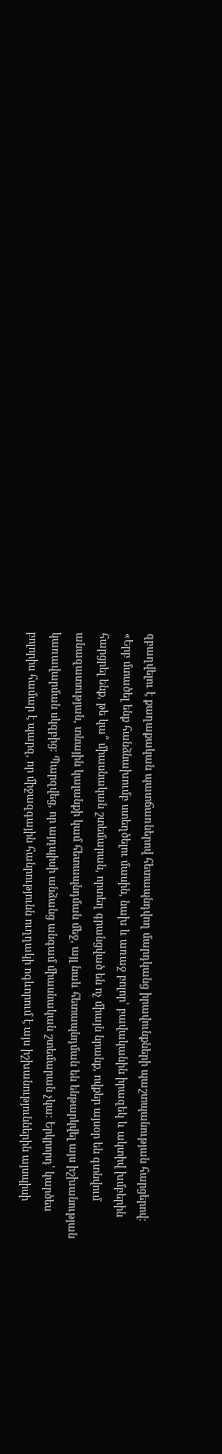զբաղվելու է քաղաքական պատճառներով հետապնդվող մարդկանց իրավունքների պաշտպանության հարցերով։ «Երբ մտածել ենք հանձնախումբ ստեղծելու մասին, նախ և առաջ բոլոր՝ բավականին իրազեկ և ակտիվ խմբերին հարցրել ենք, թե կա՞ միասնական շտեմարան, որտեղ գրանցված են ոչ միայն նրանք, ովքեր այսօր են գտնվում անազատության, տնային կալանքի կամ հետապնդման մեջ, այլ նաև հետապնդման են ենթարկվել այս իշխանության կառավարման սկզբից։ Պարզվեց, որ այդպիսի անձանց անգամ միասնական շտեմարան չկա։ Երկրորդ՝ կարծես բոլորիս համար է պարզ, որ միջազգային հանրությունն ուղղակի ոգևորում է այս իշխանություններին այսպիսի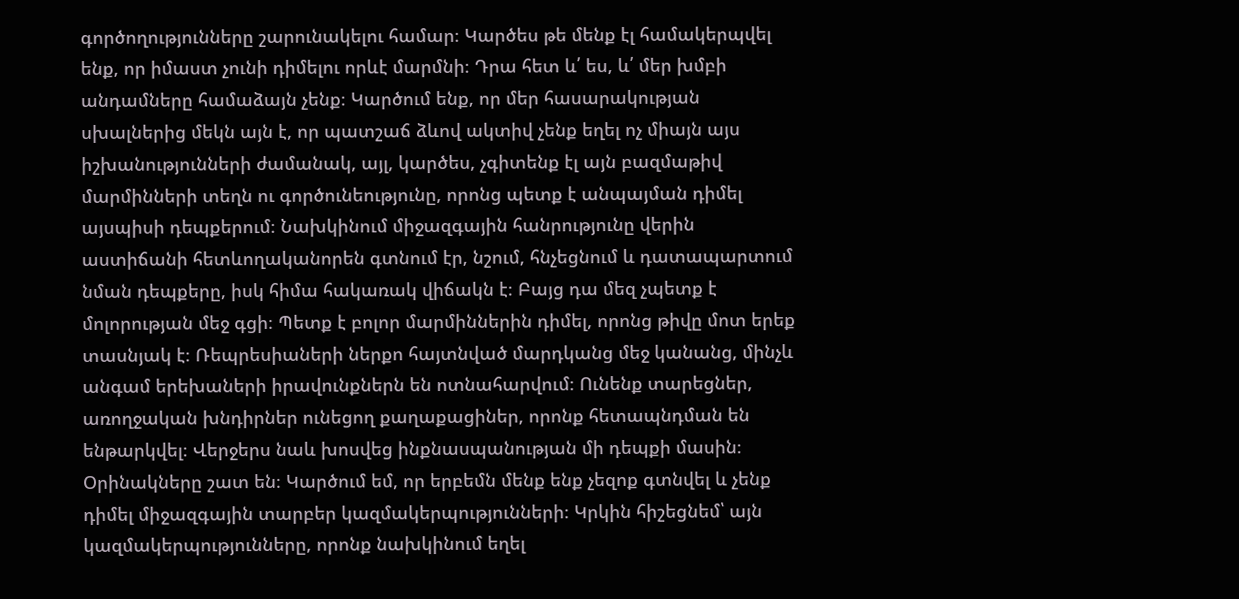գործողությունները շարունակելու համար։ Կարծես թե մենք էլ համակերպվել ենք, որ իմաստ չունի դիմելու որևէ մարմնի։ Դրա հետ և՛ ես, և՛ մեր խմբի անդամները համաձայն չենք։ Կարծում ենք, որ մեր հասարակության սխալներից մեկն այն է, որ պատշաճ ձևով ակտիվ չենք եղել ոչ միայն այս իշխանությունների ժամանակ, այլ, կարծես, չգիտենք էլ այն բազմաթիվ մարմինների տեղն ու գործունեությունը, որոնց պետք է անպայման դիմել այսպիսի դեպքերում։ Նախկինում միջազգային հանրությունը վերին աստիճանի հետևողականորեն գտնում էր, նշում, հնչեցնում և դատապարտում նման դեպքերը, իսկ հիմա հակառակ վիճակն է։ Բայց դա մեզ չպետք է մոլորության մեջ գցի։ Պետք է բոլոր մարմիններին դիմել, որոնց թիվը մոտ երեք տասնյակ է։ Ռեպրեսիաների ներքո հայտնված մարդկանց մեջ կանանց, մինչև անգամ երեխաների իրավունքներն են ոտնահարվում։ Ունենք տարեցներ, առողջական խնդիրներ ունեցող քաղաքացիներ, որոնք հետապնդման են ենթարկվել։ Վերջերս նաև խոսվեց ինքնասպանության մի դեպքի մասին։ Օրինակները շատ են։ Կարծում եմ, որ երբեմն մենք ենք չեզոք գտնվել և չենք դիմել միջազգային տարբեր կազմակերպությունների։ Կրկին հիշեցնեմ՝ այն կազմակերպությունները, որոնք նախկինում եղել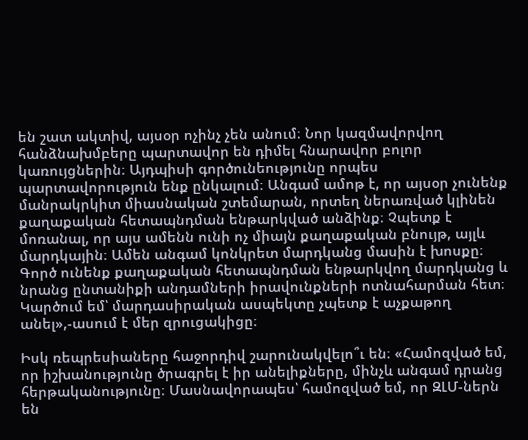են շատ ակտիվ, այսօր ոչինչ չեն անում։ Նոր կազմավորվող հանձնախմբերը պարտավոր են դիմել հնարավոր բոլոր կառույցներին։ Այդպիսի գործունեությունը որպես պարտավորություն ենք ընկալում։ Անգամ ամոթ է, որ այսօր չունենք մանրակրկիտ միասնական շտեմարան, որտեղ ներառված կլինեն քաղաքական հետապնդման ենթարկված անձինք։ Չպետք է մոռանալ, որ այս ամենն ունի ոչ միայն քաղաքական բնույթ, այլև մարդկային։ Ամեն անգամ կոնկրետ մարդկանց մասին է խոսքը։ Գործ ունենք քաղաքական հետապնդման ենթարկվող մարդկանց և նրանց ընտանիքի անդամների իրավունքների ոտնահարման հետ։ Կարծում եմ՝ մարդասիրական ասպեկտը չպետք է աչքաթող անել»,-ասում է մեր զրուցակիցը։

Իսկ ռեպրեսիաները հաջորդիվ շարունակվելո՞ւ են։ «Համոզված եմ, որ իշխանությունը ծրագրել է իր անելիքները, մինչև անգամ դրանց հերթականությունը։ Մասնավորապես՝ համոզված եմ, որ ԶԼՄ-ներն են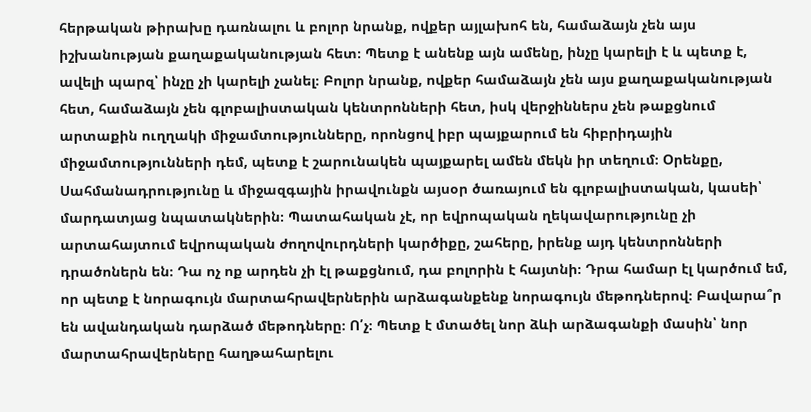հերթական թիրախը դառնալու և բոլոր նրանք, ովքեր այլախոհ են, համաձայն չեն այս իշխանության քաղաքականության հետ։ Պետք է անենք այն ամենը, ինչը կարելի է և պետք է, ավելի պարզ՝ ինչը չի կարելի չանել։ Բոլոր նրանք, ովքեր համաձայն չեն այս քաղաքականության հետ, համաձայն չեն գլոբալիստական կենտրոնների հետ, իսկ վերջիններս չեն թաքցնում արտաքին ուղղակի միջամտությունները, որոնցով իբր պայքարում են հիբրիդային միջամտությունների դեմ, պետք է շարունակեն պայքարել ամեն մեկն իր տեղում։ Օրենքը, Սահմանադրությունը և միջազգային իրավունքն այսօր ծառայում են գլոբալիստական, կասեի՝ մարդատյաց նպատակներին։ Պատահական չէ, որ եվրոպական ղեկավարությունը չի արտահայտում եվրոպական ժողովուրդների կարծիքը, շահերը, իրենք այդ կենտրոնների դրածոներն են։ Դա ոչ ոք արդեն չի էլ թաքցնում, դա բոլորին է հայտնի։ Դրա համար էլ կարծում եմ, որ պետք է նորագույն մարտահրավերներին արձագանքենք նորագույն մեթոդներով։ Բավարա՞ր են ավանդական դարձած մեթոդները։ Ո՛չ։ Պետք է մտածել նոր ձևի արձագանքի մասին՝ նոր մարտահրավերները հաղթահարելու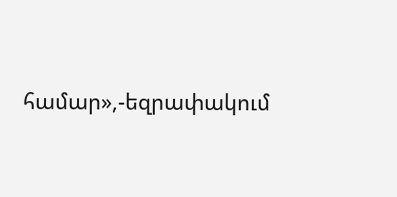համար»,-եզրափակում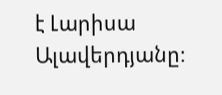է Լարիսա Ալավերդյանը։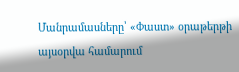Մանրամասները՝ «Փաստ» օրաթերթի այսօրվա համարում